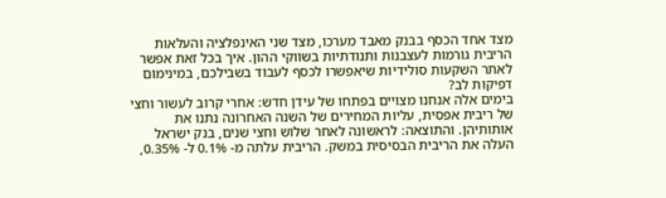מצד אחד הכסף בבנק מאבד מערכו, מצד שני האינפלציה והעלאות הריבית גורמות לעצבנות ותנודתיות בשווקי ההון. איך בכל זאת אפשר לאתר השקעות סולידיות שיאפשרו לכסף לעבוד בשבילכם, במינימום דפיקות לב?
בימים אלה אנחנו מצויים בפתחו של עידן חדש: אחרי קרוב לעשור וחצי של ריבית אפסית, עליות המחירים של השנה האחרונה נתנו את אותותיהן. והתוצאה: לראשונה לאחר שלוש וחצי שנים, בנק ישראל העלה את הריבית הבסיסית במשק. הריבית עלתה מ- 0.1% ל- 0.35%,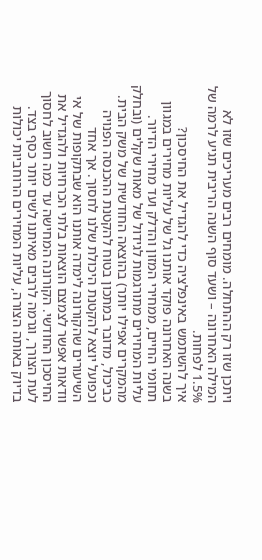ויתכן שזו רק ההתחלה. מומחים רבים מעריכים שזו לא המילה האחרונה – ושעד סוף השנה הריבית תגיע לרמה של 1.5% לפחות.
איך להשתמש באינפלציה כדי להגדיל את החיסכון?
בשנה האחרונה פוקד אותנו גל של עליות מחירים במגוון תחומי החיים, ממחירי המזון והדלק ועד מחירי הדיור. עליות המחירים מתורגמות לגידול של מאות שקלים (ובחלק מהמקרים אפילו יותר) בהוצאה החודשית של משק הבית. כביכול, מדובר במתכון בטוח להקטנת ההכנסה הפנויה וכפועל יוצא להקטנת היכולת שלנו לחסוך. אך אחד השיעורים שהקורונה לימדה אותנו הוא שבתקופות של אי וודאות אפשר לצמצם הוצאות בלתי הכרחיות ולהגדיל את החיסכון החודשי. הקורונה המחישה עד כמה חשוב לחסוך לעת הצורך, וגרמה לרבים מאיתנו לשים יותר כסף בצד.
בדיוק באותה הצורה, עליות המחירים הרוחביות יכולות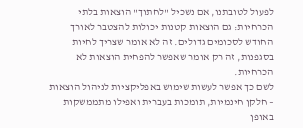לפעול לטובתנו, אם נשכיל "לחתוך" הוצאות בלתי הכרחיות: גם הוצאות קטנות יכולות להצטבר לאורך החודש לסכומים גדולים. זה לא אומר שצריך לחיות בסגפנות, זה רק אומר שאפשר להפחית הוצאות לא הכרחיות.
לשם כך אפשר לעשות שימוש באפליקציות לניהול הוצאות – חלקן חינמיות, תומכות בעברית ואפילו מתממשקות באופן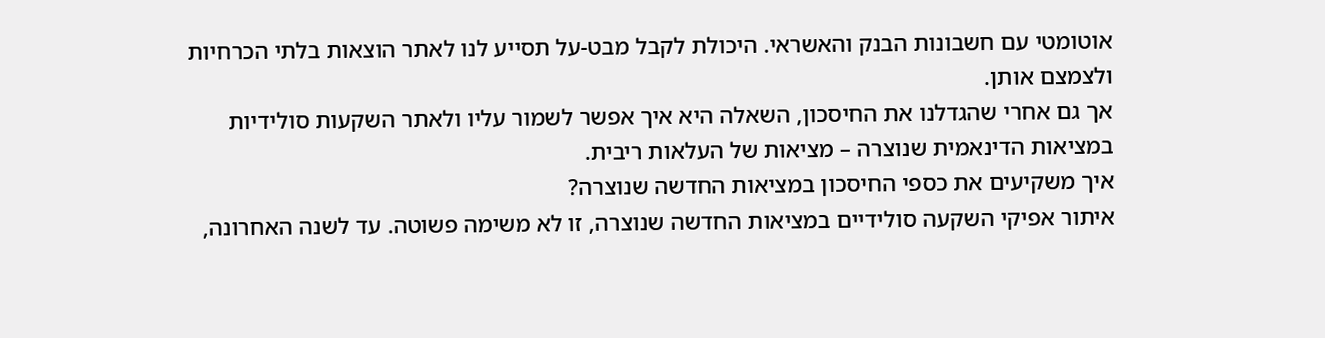אוטומטי עם חשבונות הבנק והאשראי. היכולת לקבל מבט-על תסייע לנו לאתר הוצאות בלתי הכרחיות ולצמצם אותן.
אך גם אחרי שהגדלנו את החיסכון, השאלה היא איך אפשר לשמור עליו ולאתר השקעות סולידיות במציאות הדינאמית שנוצרה – מציאות של העלאות ריבית.
איך משקיעים את כספי החיסכון במציאות החדשה שנוצרה?
איתור אפיקי השקעה סולידיים במציאות החדשה שנוצרה, זו לא משימה פשוטה. עד לשנה האחרונה,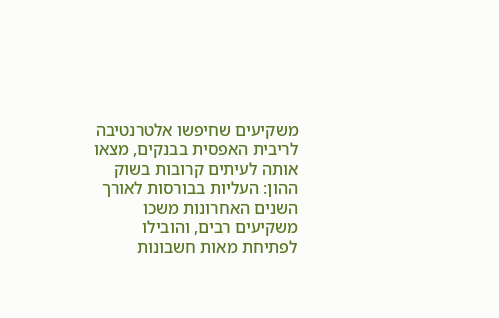משקיעים שחיפשו אלטרנטיבה לריבית האפסית בבנקים, מצאו אותה לעיתים קרובות בשוק ההון: העליות בבורסות לאורך השנים האחרונות משכו משקיעים רבים, והובילו לפתיחת מאות חשבונות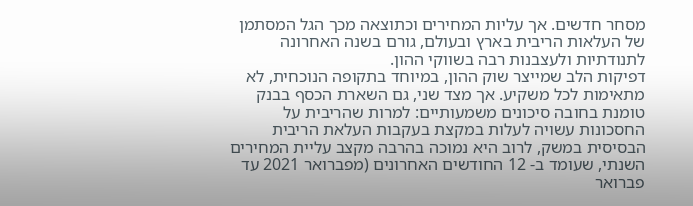מסחר חדשים. אך עליות המחירים וכתוצאה מכך הגל המסתמן של העלאות הריבית בארץ ובעולם, גורם בשנה האחרונה לתנודתיות ולעצבנות רבה בשווקי ההון.
דפיקות הלב שמייצר שוק ההון, במיוחד בתקופה הנוכחית, לא מתאימות לכל משקיע. אך מצד שני, גם השארת הכסף בבנק טומנת בחובה סיכונים משמעותיים: למרות שהריבית על החסכונות עשויה לעלות במקצת בעקבות העלאת הריבית הבסיסית במשק, לרוב היא נמוכה בהרבה מקצב עליית המחירים השנתי, שעומד ב- 12 החודשים האחרונים (מפברואר 2021 עד פברואר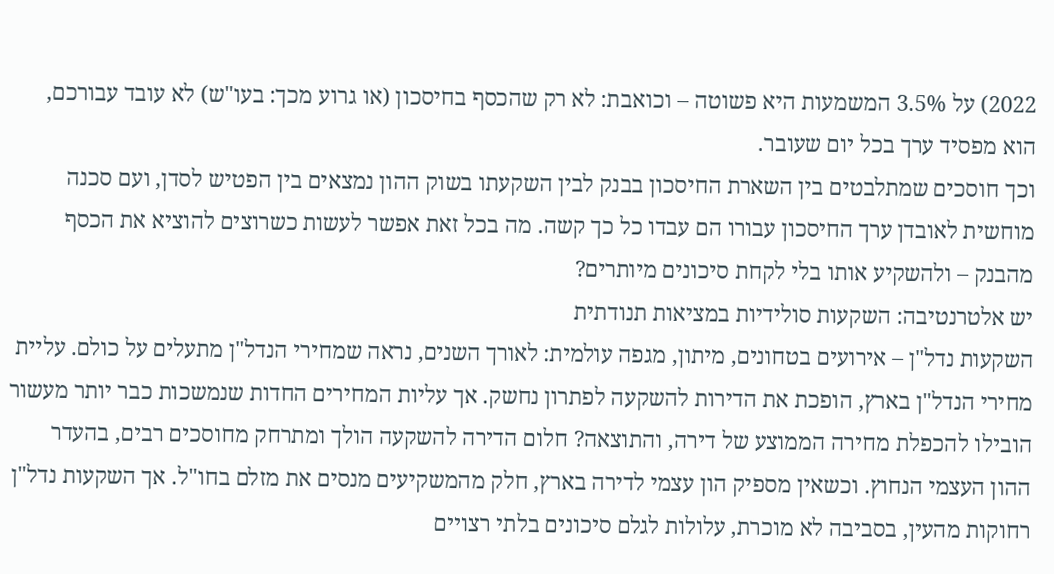2022) על 3.5% המשמעות היא פשוטה – וכואבת: לא רק שהכסף בחיסכון (או גרוע מכך: בעו"ש) לא עובד עבורכם, הוא מפסיד ערך בכל יום שעובר.
וכך חוסכים שמתלבטים בין השארת החיסכון בבנק לבין השקעתו בשוק ההון נמצאים בין הפטיש לסדן, ועם סכנה מוחשית לאובדן ערך החיסכון עבורו הם עבדו כל כך קשה. מה בכל זאת אפשר לעשות כשרוצים להוציא את הכסף מהבנק – ולהשקיע אותו בלי לקחת סיכונים מיותרים?
יש אלטרנטיבה: השקעות סולידיות במציאות תנודתית
השקעות נדל"ן – אירועים בטחונים, מיתון, מגפה עולמית: לאורך השנים, נראה שמחירי הנדל"ן מתעלים על כולם. עליית מחירי הנדל"ן בארץ, הופכת את הדירות להשקעה לפתרון נחשק. אך עליות המחירים החדות שנמשכות כבר יותר מעשור הובילו להכפלת מחירה הממוצע של דירה, והתוצאה? חלום הדירה להשקעה הולך ומתרחק מחוסכים רבים, בהעדר ההון העצמי הנחוץ. וכשאין מספיק הון עצמי לדירה בארץ, חלק מהמשקיעים מנסים את מזלם בחו"ל. אך השקעות נדל"ן רחוקות מהעין, בסביבה לא מוכרת, עלולות לגלם סיכונים בלתי רצויים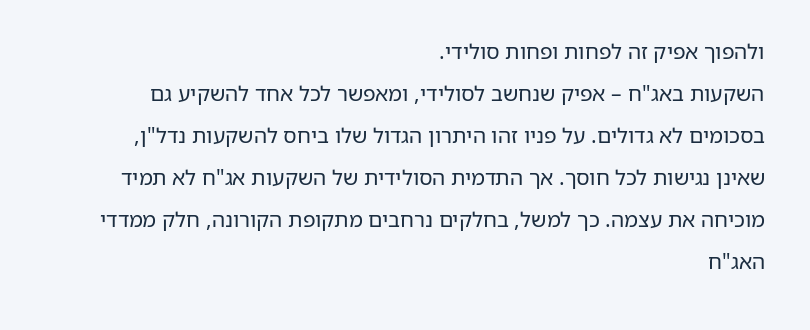ולהפוך אפיק זה לפחות ופחות סולידי.
השקעות באג"ח – אפיק שנחשב לסולידי, ומאפשר לכל אחד להשקיע גם בסכומים לא גדולים. על פניו זהו היתרון הגדול שלו ביחס להשקעות נדל"ן, שאינן נגישות לכל חוסך. אך התדמית הסולידית של השקעות אג"ח לא תמיד מוכיחה את עצמה. כך למשל, בחלקים נרחבים מתקופת הקורונה, חלק ממדדי האג"ח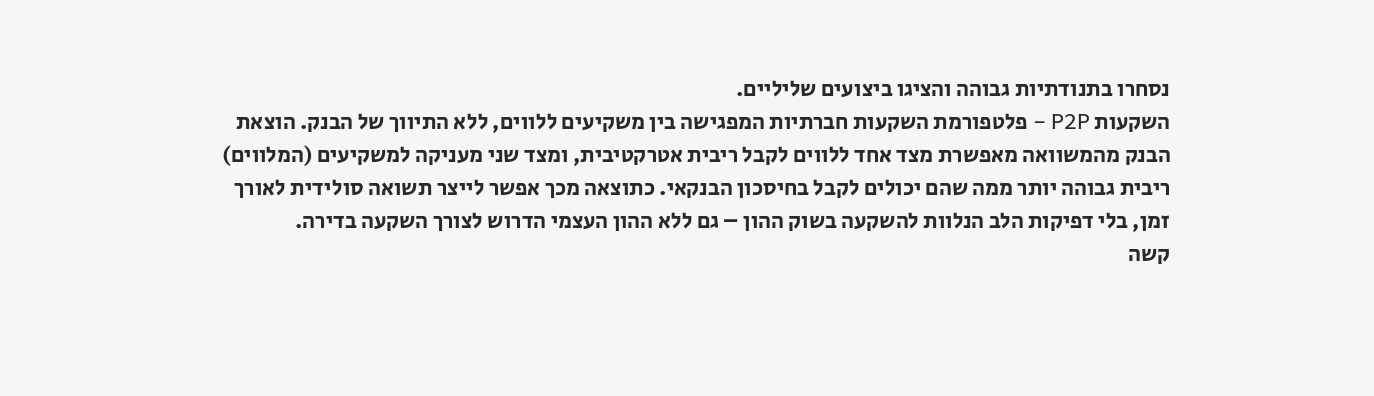נסחרו בתנודתיות גבוהה והציגו ביצועים שליליים.
השקעות P2P – פלטפורמת השקעות חברתיות המפגישה בין משקיעים ללווים, ללא התיווך של הבנק. הוצאת הבנק מהמשוואה מאפשרת מצד אחד ללווים לקבל ריבית אטרקטיבית, ומצד שני מעניקה למשקיעים (המלווים) ריבית גבוהה יותר ממה שהם יכולים לקבל בחיסכון הבנקאי. כתוצאה מכך אפשר לייצר תשואה סולידית לאורך זמן, בלי דפיקות הלב הנלוות להשקעה בשוק ההון – גם ללא ההון העצמי הדרוש לצורך השקעה בדירה.
קשה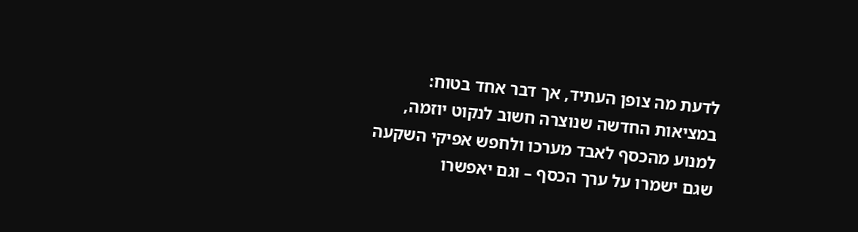לדעת מה צופן העתיד, אך דבר אחד בטוח: במציאות החדשה שנוצרה חשוב לנקוט יוזמה, למנוע מהכסף לאבד מערכו ולחפש אפיקי השקעה שגם ישמרו על ערך הכסף – וגם יאפשרו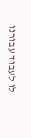לו לעבוד עבורנו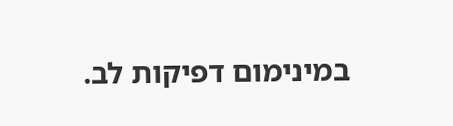במינימום דפיקות לב.